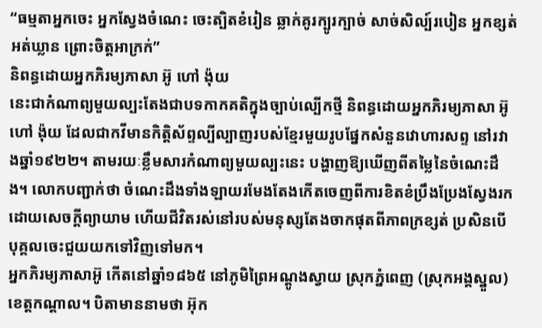“ធម្មតាអ្នកចេះ អ្នកស្វែងចំណេះ ចេះត្បិតខំរៀន ឆ្លាក់គូរក្បូរក្បាច់ សាច់សិល្ប៍របៀន អ្នកខ្សត់អត់ឃ្លាន ព្រោះចិត្តអាក្រក់”
និពន្ធដោយអ្នកភិរម្យភាសា អ៊ូ ហៅ ង៉ុយ
នេះជាកំណាព្យមួយល្បះតែងជាបទកាកគតិក្នុងច្បាប់ល្បើកថ្មី និពន្ធដោយអ្នកភិរម្យភាសា អ៊ូ ហៅ ង៉ុយ ដែលជាកវីមានកិត្តិស័ព្ទល្បីល្បាញរបស់ខ្មែរមួយរូបផ្នែកសំនួនវោហារសព្ទ នៅរវាងឆ្នាំ១៩២២។ តាមរយៈខ្លឹមសារកំណាព្យមួយល្បះនេះ បង្ហាញឱ្យឃើញពីតម្លៃនៃចំណេះដឹង។ លោកបញ្ជាក់ថា ចំណេះដឹងទាំងឡាយរមែងតែងកើតចេញពីការខិតខំប្រឹងប្រែងស្វែងរកដោយសេចក្តីព្យាយាម ហើយជីវិតរស់នៅរបស់មនុស្សតែងចាកផុតពីភាពក្រខ្សត់ ប្រសិនបើបុគ្គលចេះជួយយកទៅវិញទៅមក។
អ្នកភិរម្យភាសាអ៊ូ កើតនៅឆ្នាំ១៨៦៥ នៅភូមិព្រៃអណ្ដូងស្វាយ ស្រុកភ្នំពេញ (ស្រុកអង្គស្នួល) ខេត្តកណ្ដាល។ បិតាមាននាមថា អ៊ុក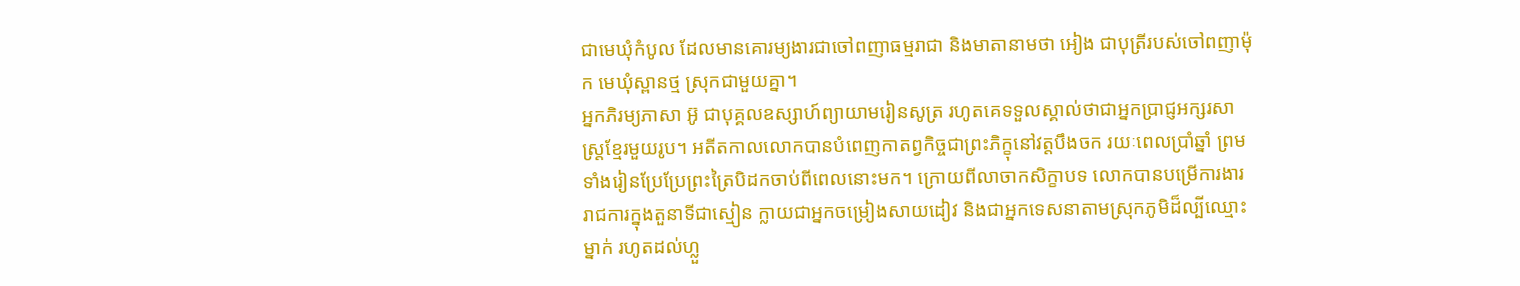ជាមេឃុំកំបូល ដែលមានគោរម្យងារជាចៅពញាធម្មរាជា និងមាតានាមថា អៀង ជាបុត្រីរបស់ចៅពញាម៉ុក មេឃុំស្ពានថ្ម ស្រុកជាមួយគ្នា។
អ្នកភិរម្យភាសា អ៊ូ ជាបុគ្គលឧស្សាហ៍ព្យាយាមរៀនសូត្រ រហូតគេទទួលស្គាល់ថាជាអ្នកប្រាជ្ញអក្សរសាស្ត្រខ្មែរមួយរូប។ អតីតកាលលោកបានបំពេញកាតព្វកិច្ចជាព្រះភិក្ខុនៅវត្តបឹងចក រយៈពេលប្រាំឆ្នាំ ព្រមទាំងរៀនប្រែប្រែព្រះត្រៃបិដកចាប់ពីពេលនោះមក។ ក្រោយពីលាចាកសិក្ខាបទ លោកបានបម្រើការងាររាជការក្នុងតួនាទីជាស្មៀន ក្លាយជាអ្នកចម្រៀងសាយដៀវ និងជាអ្នកទេសនាតាមស្រុកភូមិដ៏ល្បីឈ្មោះម្នាក់ រហូតដល់ហ្លួ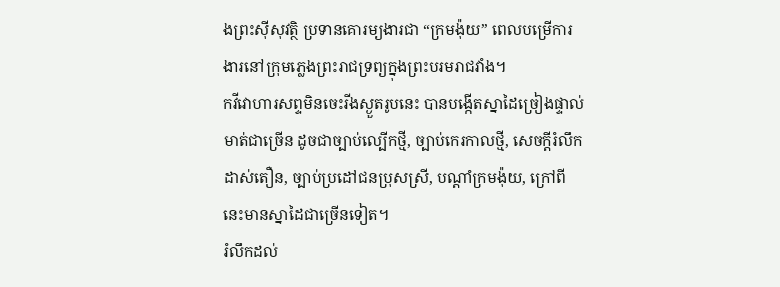ងព្រះស៊ីសុវត្ថិ ប្រទានគោរម្យងារជា “ក្រមង៉ុយ” ពេលបម្រើការងារនៅក្រុមភ្លេងព្រះរាជទ្រព្យក្នុងព្រះបរមរាជវាំង។
កវីវោហារសព្ទមិនចេះរីងស្ងួតរូបនេះ បានបង្កើតស្នាដៃច្រៀងផ្ទាល់មាត់ជាច្រើន ដូចជាច្បាប់ល្បើកថ្មី, ច្បាប់កេរកាលថ្មី, សេចក្តីរំលឹកដាស់តឿន, ច្បាប់ប្រដៅជនប្រុសស្រី, បណ្ដាំក្រមង៉ុយ, ក្រៅពីនេះមានស្នាដៃជាច្រើនទៀត។
រំលឹកដល់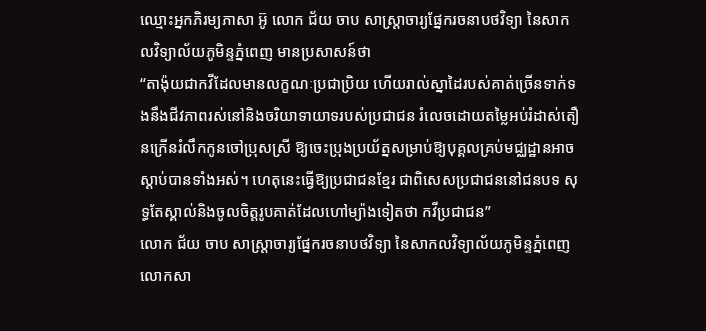ឈ្មោះអ្នកភិរម្យភាសា អ៊ូ លោក ជ័យ ចាប សាស្ត្រាចារ្យផ្នែករចនាបថវិទ្យា នៃសាកលវិទ្យាល័យភូមិន្ទភ្នំពេញ មានប្រសាសន៍ថា
“តាង៉ុយជាកវីដែលមានលក្ខណៈប្រជាប្រិយ ហើយរាល់ស្នាដៃរបស់គាត់ច្រើនទាក់ទងនឹងជីវភាពរស់នៅនិងចរិយាទាយាទរបស់ប្រជាជន រំលេចដោយតម្លៃអប់រំដាស់តឿនក្រើនរំលឹកកូនចៅប្រុសស្រី ឱ្យចេះប្រុងប្រយ័ត្នសម្រាប់ឱ្យបុគ្គលគ្រប់មជ្ឈដ្ឋានអាចស្ដាប់បានទាំងអស់។ ហេតុនេះធ្វើឱ្យប្រជាជនខ្មែរ ជាពិសេសប្រជាជននៅជនបទ សុទ្ធតែស្គាល់និងចូលចិត្តរូបគាត់ដែលហៅម្យ៉ាងទៀតថា កវីប្រជាជន”
លោក ជ័យ ចាប សាស្ត្រាចារ្យផ្នែករចនាបថវិទ្យា នៃសាកលវិទ្យាល័យភូមិន្ទភ្នំពេញ
លោកសា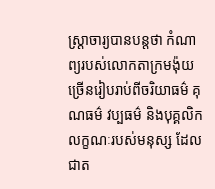ស្ត្រាចារ្យបានបន្តថា កំណាព្យរបស់លោកតាក្រមង៉ុយច្រើនរៀបរាប់ពីចរិយាធម៌ គុណធម៌ វប្បធម៌ និងបុគ្គលិកលក្ខណៈរបស់មនុស្ស ដែលជាត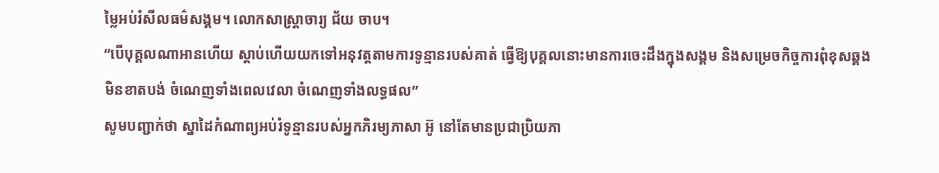ម្លៃអប់រំសីលធម៌សង្គម។ លោកសាស្ត្រាចារ្យ ជ័យ ចាប។
“បើបុគ្គលណាអានហើយ ស្ដាប់ហើយយកទៅអនុវត្តតាមការទូន្មានរបស់គាត់ ធ្វើឱ្យបុគ្គលនោះមានការចេះដឹងក្នុងសង្គម និងសម្រេចកិច្ចការពុំខុសឆ្គង មិនខាតបង់ ចំណេញទាំងពេលវេលា ចំណេញទាំងលទ្ធផល”
សូមបញ្ជាក់ថា ស្នាដៃកំណាព្យអប់រំទូន្មានរបស់អ្នកភិរម្យភាសា អ៊ូ នៅតែមានប្រជាប្រិយភា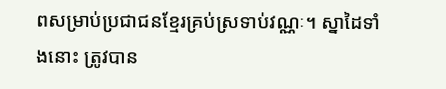ពសម្រាប់ប្រជាជនខ្មែរគ្រប់ស្រទាប់វណ្ណៈ។ ស្នាដៃទាំងនោះ ត្រូវបាន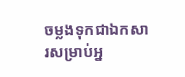ចម្លងទុកជាឯកសារសម្រាប់អ្ន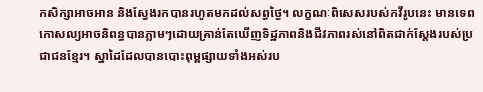កសិក្សាអាចអាន និងស្វែងរកបានរហូតមកដល់សព្វថ្ងៃ។ លក្ខណៈពិសេសរបស់កវីរូបនេះ មានទេពកោសល្យអាចនិពន្ធបានភ្លាមៗដោយគ្រាន់តែឃើញទិដ្ឋភាពនិងជីវភាពរស់នៅពិតជាក់ស្ដែងរបស់ប្រជាជនខ្មែរ។ ស្នាដៃដែលបានបោះពុម្ពផ្សាយទាំងអស់រប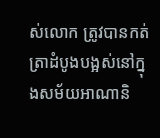ស់លោក ត្រូវបានកត់ត្រាដំបូងបង្អស់នៅក្នុងសម័យអាណានិ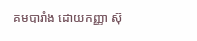គមបារាំង ដោយកញ្ញា ស៊ុ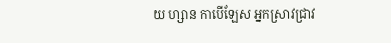យ ហ្សាន កាបើឡែស អ្នកស្រាវជ្រាវ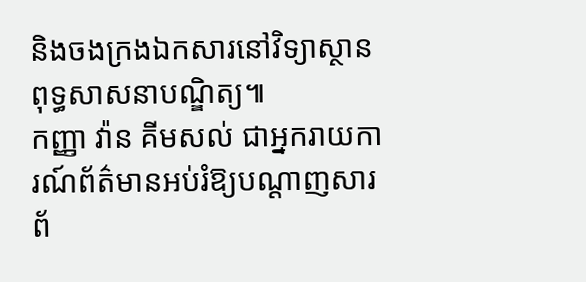និងចងក្រងឯកសារនៅវិទ្យាស្ថានពុទ្ធសាសនាបណ្ឌិត្យ៕
កញ្ញា វ៉ាន គីមសល់ ជាអ្នករាយការណ៍ព័ត៌មានអប់រំឱ្យបណ្ដាញសារព័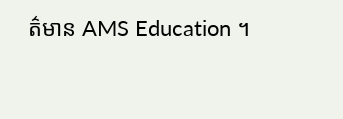ត៌មាន AMS Education ។